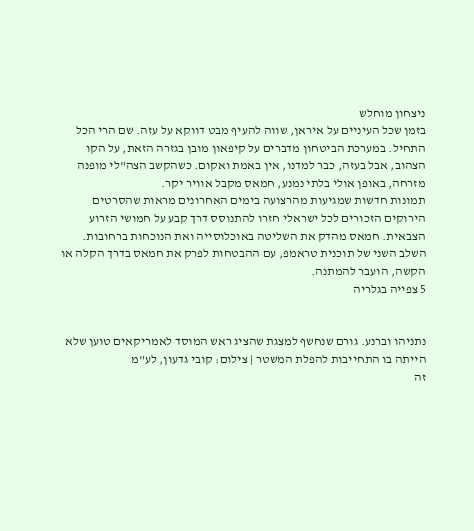ניצחון מוחלש
בזמן שכל העיניים על איראן, שווה להעיף מבט דווקא על עזה. שם הרי הכל התחיל. במערכת הביטחון מדברים על קיפאון מובן בגזרה הזאת, על הקו הצהוב, אבל בעזה, כבר למדנו, אין באמת ואקום. כשהקשב הצה"לי מופנה מזרחה, באופן אולי בלתי נמנע, חמאס מקבל אוויר יקר.
תמונות חדשות שמגיעות מהרצועה בימים האחרונים מראות שהסרטים הירוקים הזכורים לכל ישראלי חזרו להתנוסס דרך קבע על חמושי הזרוע הצבאית. חמאס מהדק את השליטה באוכלוסייה ואת הנוכחות ברחובות. השלב השני של תוכנית טראמפ, עם ההבטחות לפרק את חמאס בדרך הקלה או הקשה, הועבר להמתנה.
5 צפייה בגלריה


נתניהו וברנע. גורם שנחשף למצגת שהציג ראש המוסד לאמריקאים טוען שלא הייתה בו התחייבות להפלת המשטר | צילום: קובי גדעון, לע"מ
זה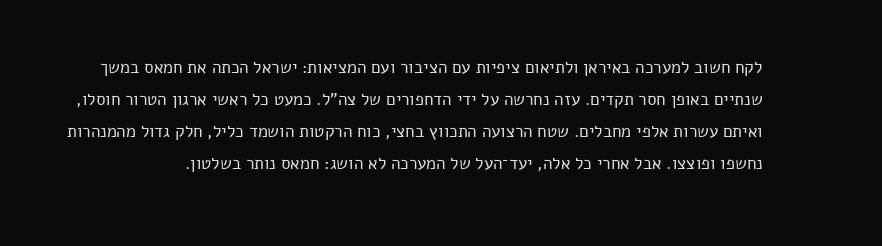לקח חשוב למערכה באיראן ולתיאום ציפיות עם הציבור ועם המציאות: ישראל הכתה את חמאס במשך שנתיים באופן חסר תקדים. עזה נחרשה על ידי הדחפורים של צה"ל. כמעט כל ראשי ארגון הטרור חוסלו, ואיתם עשרות אלפי מחבלים. שטח הרצועה התכווץ בחצי, כוח הרקטות הושמד כליל, חלק גדול מהמנהרות נחשפו ופוצצו. אבל אחרי כל אלה, יעד־העל של המערכה לא הושג: חמאס נותר בשלטון.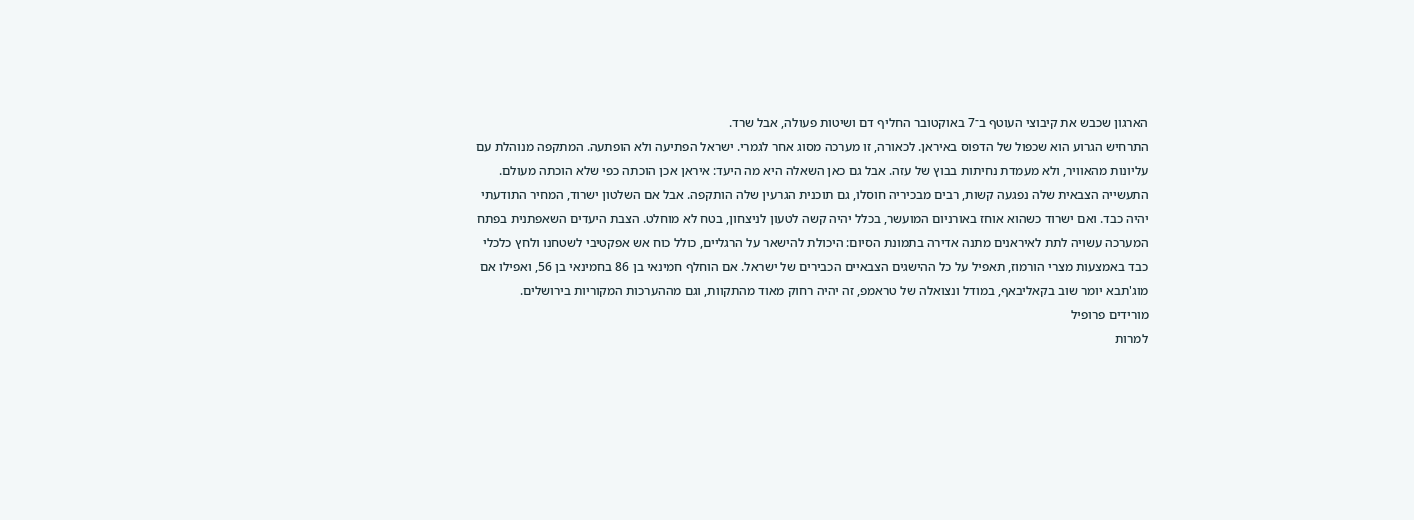הארגון שכבש את קיבוצי העוטף ב־7 באוקטובר החליף דם ושיטות פעולה, אבל שרד.
התרחיש הגרוע הוא שכפול של הדפוס באיראן. לכאורה, זו מערכה מסוג אחר לגמרי. ישראל הפתיעה ולא הופתעה. המתקפה מנוהלת עם עליונות מהאוויר, ולא מעמדת נחיתות בבוץ של עזה. אבל גם כאן השאלה היא מה היעד: איראן אכן הוכתה כפי שלא הוכתה מעולם. התעשייה הצבאית שלה נפגעה קשות, רבים מבכיריה חוסלו, גם תוכנית הגרעין שלה הותקפה. אבל אם השלטון ישרוד, המחיר התודעתי יהיה כבד. ואם ישרוד כשהוא אוחז באורניום המועשר, בכלל יהיה קשה לטעון לניצחון, בטח לא מוחלט. הצבת היעדים השאפתנית בפתח המערכה עשויה לתת לאיראנים מתנה אדירה בתמונת הסיום: היכולת להישאר על הרגליים, כולל כוח אש אפקטיבי לשטחנו ולחץ כלכלי כבד באמצעות מצרי הורמוז, תאפיל על כל ההישגים הצבאיים הכבירים של ישראל. אם הוחלף חמינאי בן 86 בחמינאי בן 56, ואפילו אם מוג'תבא יומר שוב בקאליבאף, במודל ונצואלה של טראמפ, זה יהיה רחוק מאוד מהתקוות, וגם מההערכות המקוריות בירושלים.
מורידים פרופיל
למרות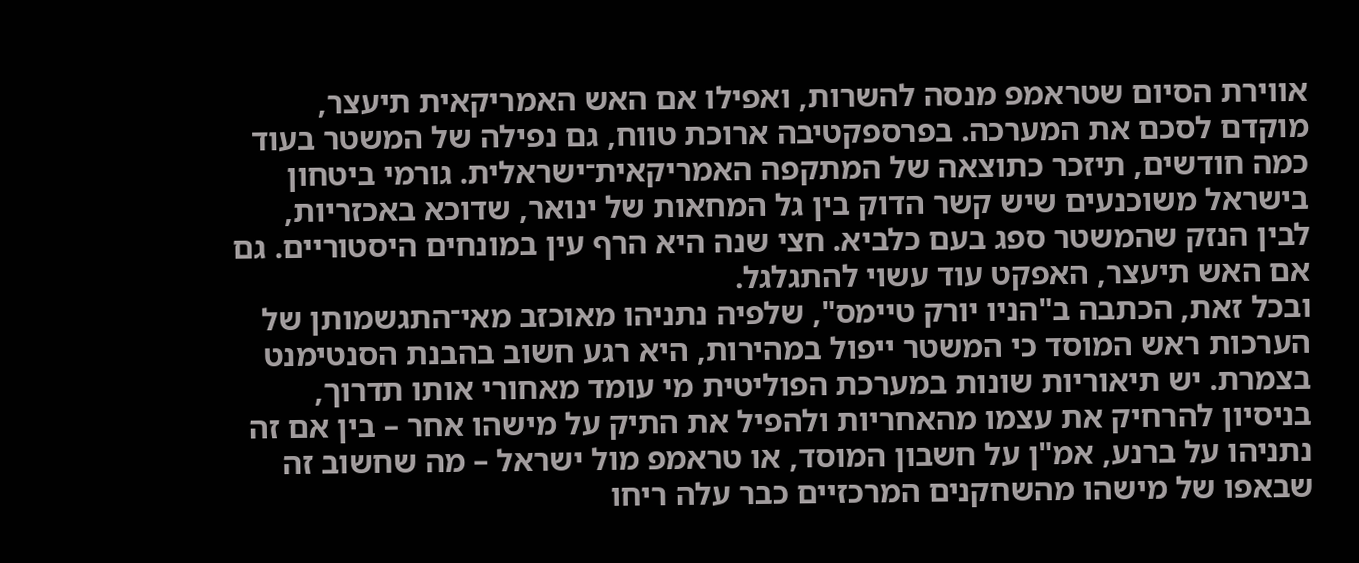אווירת הסיום שטראמפ מנסה להשרות, ואפילו אם האש האמריקאית תיעצר, מוקדם לסכם את המערכה. בפרספקטיבה ארוכת טווח, גם נפילה של המשטר בעוד כמה חודשים, תיזכר כתוצאה של המתקפה האמריקאית־ישראלית. גורמי ביטחון בישראל משוכנעים שיש קשר הדוק בין גל המחאות של ינואר, שדוכא באכזריות, לבין הנזק שהמשטר ספג בעם כלביא. חצי שנה היא הרף עין במונחים היסטוריים. גם אם האש תיעצר, האפקט עוד עשוי להתגלגל.
ובכל זאת, הכתבה ב"הניו יורק טיימס", שלפיה נתניהו מאוכזב מאי־התגשמותן של הערכות ראש המוסד כי המשטר ייפול במהירות, היא רגע חשוב בהבנת הסנטימנט בצמרת. יש תיאוריות שונות במערכת הפוליטית מי עומד מאחורי אותו תדרוך, בניסיון להרחיק את עצמו מהאחריות ולהפיל את התיק על מישהו אחר – בין אם זה נתניהו על ברנע, אמ"ן על חשבון המוסד, או טראמפ מול ישראל – מה שחשוב זה שבאפו של מישהו מהשחקנים המרכזיים כבר עלה ריחו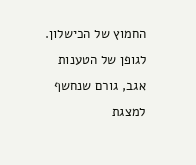החמוץ של הכישלון.
לגופן של הטענות אגב, גורם שנחשף למצגת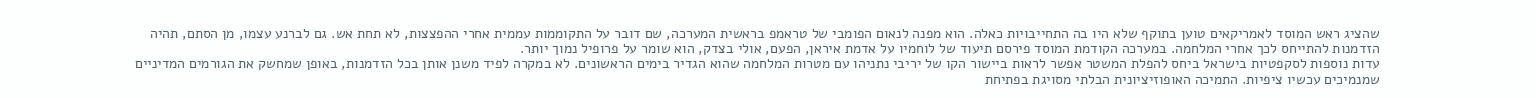שהציג ראש המוסד לאמריקאים טוען בתוקף שלא היו בה התחייבויות כאלה. הוא מפנה לנאום הפומבי של טראמפ בראשית המערכה, שם דובר על התקוממות עממית אחרי ההפצצות, לא תחת אש. גם לברנע עצמו, מן הסתם, תהיה הזדמנות להתייחס לכך אחרי המלחמה. במערכה הקודמת המוסד פירסם תיעוד של לוחמיו על אדמת איראן, הפעם, אולי בצדק, הוא שומר על פרופיל נמוך יותר.
עדות נוספות לסקפטיות בישראל ביחס להפלת המשטר אפשר לראות ביישור הקו של יריבי נתניהו עם מטרות המלחמה שהוא הגדיר בימים הראשונים. לא במקרה לפיד משנן אותן בכל הזדמנות, באופן שמחשק את הגורמים המדיניים שמנמיכים עכשיו ציפיות. התמיכה האופוזיציונית הבלתי מסויגת בפתיחת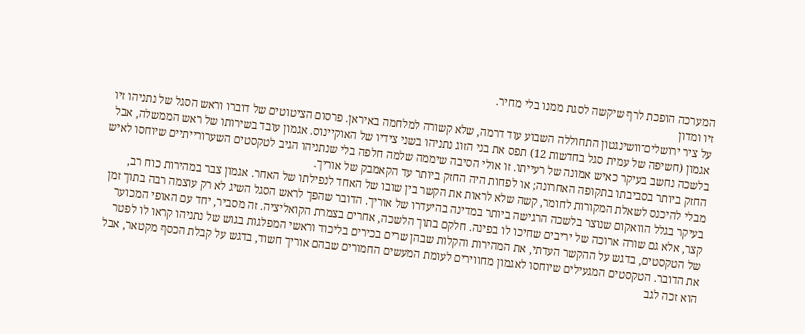המערכה הופכת לרף שיקשה לסגת ממנו בלי מחיר.
זיו ומדון
על ציר ירושלים־וושינגטון התחוללה השבוע עוד דרמה, שלא קשורה למלחמה באיראן. פרסום הציטוטים של דוברו וראש הסגל של נתניהו זיו אגמון (חשיפה של עמית סגל בחדשות 12) תפס את בני הזוג נתניהו בשני צידיו של האוקיינוס. אגמון עובד בשירותו של ראש הממשלה, אבל בלשכה נחשב בעיקר כאיש אמונה של רעייתו. זו אולי הסיבה שיממה שלמה חלפה בלי שנתניהו הגיב לטקסטים השערורייתיים שיוחסו לאיש החזק ביותר בסביבתו בתקופה האחרונה; או לפחות היה החזק ביותר עד הקאמבק של אוריך.
מבלי להיכנס לשאלת המקורות לחומר, קשה שלא לראות את הקשר בין שובו של האחד לנפילתו של האחר. אגמון צבר במהירות כוח רב, בעיקר בגלל הוואקום שנוצר בלשכה הרגישה ביותר במדינה בהיעדרו של אוריך. הדובר שהפך לראש הסגל השיג לא רק עוצמה רבה בתוך זמן קצר, אלא גם שורה ארוכה של יריבים שחיכו לו בפינה. חלקם בתוך הלשכה, אחרים בצמרת הקואליציה. זה מסביר, יחד עם האופי המכוער של הטקסטים, בדגש על ההקשר העדתי, את המהירות והקלות שבהן שרים בכירים בליכוד וראשי המפלגות בגוש של נתניהו קראו לו לפטר את הדובר. הטקסטים המגעילים שיוחסו לאגמון מחווירים לעומת המעשים החמורים שבהם אוריך חשוד, בדגש על קבלת הכסף מקטאר, אבל הוא זכה לגב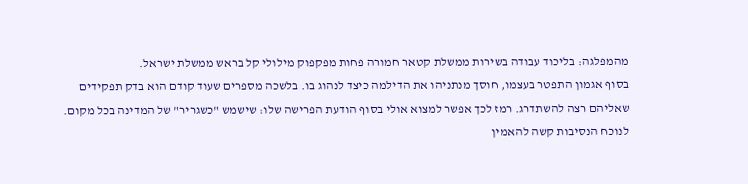מהמפלגה: בליכוד עבודה בשירות ממשלת קטאר חמורה פחות מפקפוק מילולי קל בראש ממשלת ישראל.
בסוף אגמון התפטר בעצמו, חוסך מנתניהו את הדילמה כיצד לנהוג בו. בלשכה מספרים שעוד קודם הוא בדק תפקידים שאליהם רצה להשתדרג. רמז לכך אפשר למצוא אולי בסוף הודעת הפרישה שלו: שישמש "כשגריר" של המדינה בכל מקום. לנוכח הנסיבות קשה להאמין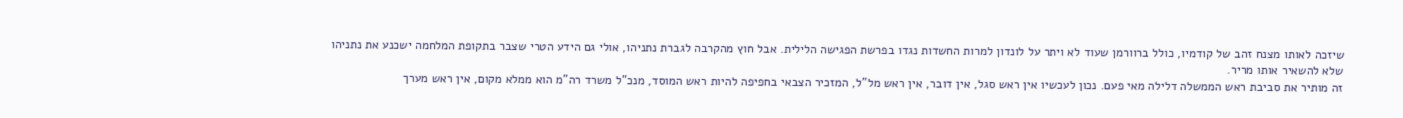שיזכה לאותו מצנח זהב של קודמיו, כולל ברוורמן שעוד לא ויתר על לונדון למרות החשדות נגדו בפרשת הפגישה הלילית. אבל חוץ מהקרבה לגברת נתניהו, אולי גם הידע הטרי שצבר בתקופת המלחמה ישכנע את נתניהו שלא להשאיר אותו מריר.
זה מותיר את סביבת ראש הממשלה דלילה מאי פעם. נכון לעכשיו אין ראש סגל, אין דובר, אין ראש מל"ל, המזכיר הצבאי בחפיפה להיות ראש המוסד, מנכ"ל משרד רה"מ הוא ממלא מקום, אין ראש מערך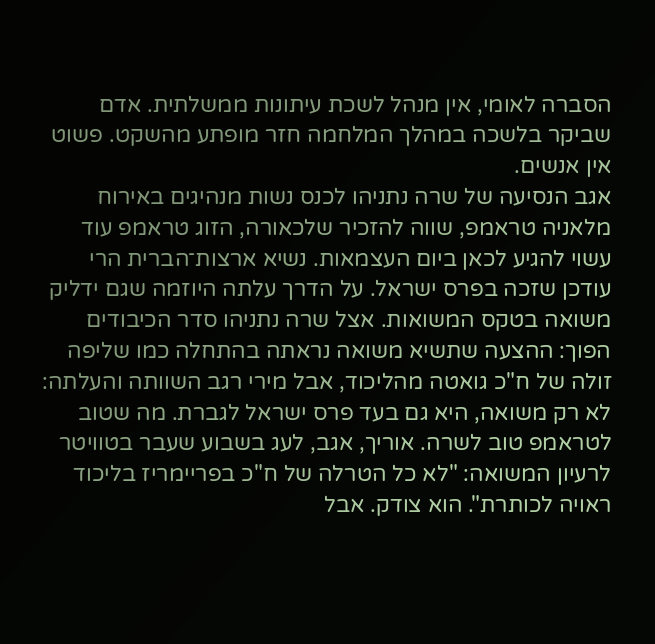הסברה לאומי, אין מנהל לשכת עיתונות ממשלתית. אדם שביקר בלשכה במהלך המלחמה חזר מופתע מהשקט. פשוט אין אנשים.
אגב הנסיעה של שרה נתניהו לכנס נשות מנהיגים באירוח מלאניה טראמפ, שווה להזכיר שלכאורה, הזוג טראמפ עוד עשוי להגיע לכאן ביום העצמאות. נשיא ארצות־הברית הרי עודכן שזכה בפרס ישראל. על הדרך עלתה היוזמה שגם ידליק משואה בטקס המשואות. אצל שרה נתניהו סדר הכיבודים הפוך: ההצעה שתשיא משואה נראתה בהתחלה כמו שליפה זולה של ח"כ גואטה מהליכוד, אבל מירי רגב השוותה והעלתה: לא רק משואה, היא גם בעד פרס ישראל לגברת. מה שטוב לטראמפ טוב לשרה. אוריך, אגב, לעג בשבוע שעבר בטוויטר לרעיון המשואה: "לא כל הטרלה של ח"כ בפריימריז בליכוד ראויה לכותרת". הוא צודק. אבל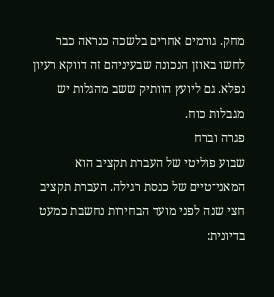מחק. גורמים אחרים בלשכה כנראה כבר לחשו באוזן הנכונה שבעיניהם זה דווקא רעיון נפלא. גם ליועץ הוותיק ששב מהגלות יש מגבלות כוח.
פגרה וברח
שבוע פוליטי של העברת תקציב הוא המאני־טיים של כנסת רגילה. העברת תקציב חצי שנה לפני מועד הבחירות נחשבת כמעט בדיונית: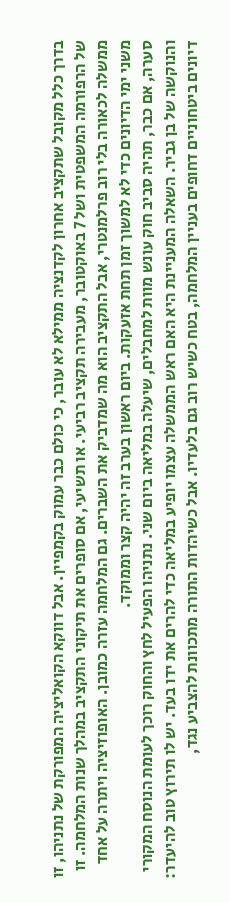בדרך כלל מקובל שתקציב אחרון לקדנציה ממילא לא עובר, כי כולם כבר עמוק בקמפיין. אבל דווקא הקואליציה המפורקת של נתניהו, זו של הרפורמה המשפטית ושל 7 באוקטובר, מעבירה תקציב רביעי. או תשיעי, אם סופרים את תיקוני התקציב במהלך שנות המלחמה. זו ממשלה לכאורה בלי רוב פרלמנטרי, אבל התקציב הוא מה שמדביק את השברים. גם המלחמה עזרה כמובן. האופוזיציה ויתרה על אחד משני ימי הדיונים כדי לא למשוך זמן תחת אזעקות. ביום ראשון בערב זה יהיה קצר וממוקד.
סערה, אם כבר, תהיה סביב חוק עונש מוות למחבלים, שיעלה במליאה ביום שני. נתניהו הפעיל לחץ והחוק רוכך לעומת הנוסח המקורי והנוקשה של בן גביר. השאלה המעניינת היא האם ראש הממשלה עצמו יופיע במליאה כדי להרים את ידו בעד. יש לו תירוץ טוב להיעדר: דיונים ביטחוניים דחופים בעניין המלחמה, בטח כשיש רוב גם בלעדיו. אבל כשיהדות התורה מתכוונת להצביע נגד,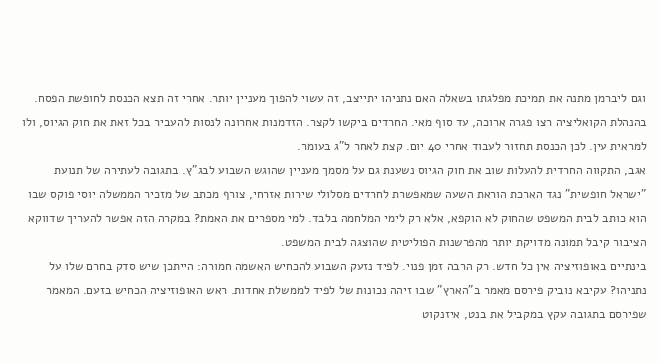וגם ליברמן מתנה את תמיכת מפלגתו בשאלה האם נתניהו יתייצב, זה עשוי להפוך מעניין יותר. אחרי זה תצא הכנסת לחופשת הפסח.
בהנהלת הקואליציה רצו פגרה ארוכה, עד סוף מאי. החרדים ביקשו לקצר. הזדמנות אחרונה לנסות להעביר בכל זאת את חוק הגיוס, ולו למראית עין. לכן הכנסת תחזור לעבוד אחרי 40 יום. קצת לאחר ל"ג בעומר.
אגב, התקווה החרדית להעלות שוב את חוק הגיוס נשענת גם על מסמך מעניין שהוגש השבוע לבג"ץ. בתגובה לעתירה של תנועת "ישראל חופשית" נגד הארכת הוראת השעה שמאפשרת לחרדים מסלולי שירות אזרחי, צורף מכתב של מזכיר הממשלה יוסי פוקס שבו הוא כותב לבית המשפט שהחוק לא הוקפא, אלא רק לימי המלחמה בלבד. למי מספרים את האמת? במקרה הזה אפשר להעריך שדווקא הציבור קיבל תמונה מדויקת יותר מהפרשנות הפוליטית שהוצגה לבית המשפט.
בינתיים באופוזיציה אין כל חדש. רק הרבה זמן פנוי. לפיד נזעק השבוע להכחיש האשמה חמורה: הייתכן שיש סדק בחרם שלו על נתניהו? עקיבא נוביק פירסם מאמר ב"הארץ" שבו זיהה נכונות של לפיד לממשלת אחדות. ראש האופוזיציה הכחיש בזעם. המאמר שפירסם בתגובה עקץ במקביל את בנט, איזנקוט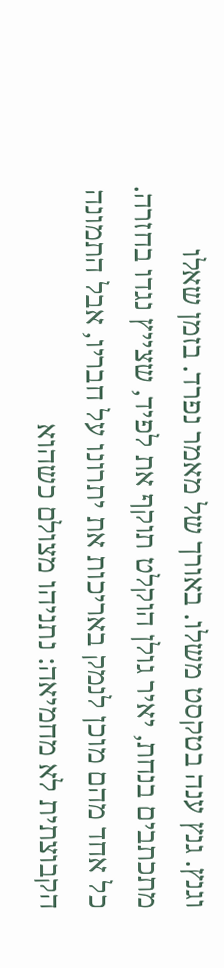וגנץ. גנץ ענה בטקסט משלו. באורך של מאמר נפרד. בזמן שאלו מתכתבים בנחת, יאיר גולן הוקלט תוקף את לפיד, שצייץ נגדו בחזרה. כל אחד מהם מוכן לנמק באריכות את יתרונו על חבריו, אבל התמונה הקבוצתית לא מחמיאה: נתניהו מצולם כשהוא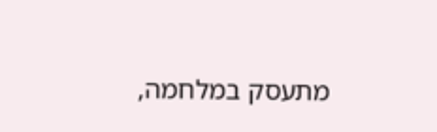מתעסק במלחמה,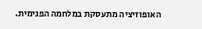האופוזיציה מתעסקת במלחמה הפנימית.